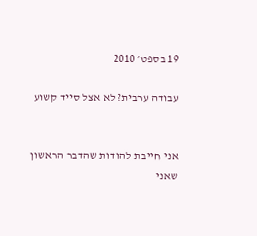19 בספט׳ 2010

עבודה ערבית? לא אצל סייד קשוע


אני חייבת להודות שהדבר הראשון שאני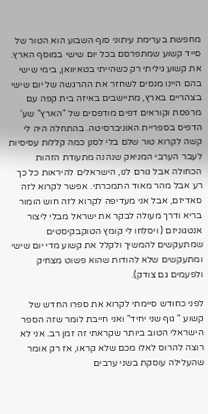מחפשת בערימת עיתוני סוף השבוע הוא הטור של סייד קשוע שמתפרסם בכל יום שישי במוסף הארץ. את קשוע גיליתי רק כשהייתי בטאיוואן, בימי שישי בהם היינו מנסים לשחזר את ההרגשה של יום שישי בצהריים בארץ, מתיישבים באיזה בית קפה עם מרפסת וקוראים דפים מודפסים של "הארץ" שע' הדפיס בספריית האוניברסיטה. בהתחלה היה לי קשה לקרוא טור שלם בלי לסנן כמה קללות עסיסיות לעבר הערבי המניאק שנהנה מתעודת הזהות הכחולה אבל גורם לנו, הישראלים להיראות כל כך רע אבל מהר מאוד התמכרתי. אפשר לקרוא לזה סאדיזם, אבל אני מעדיפה לקרוא לזה חוש הומור בריא ודרך מעולה לבקר את ישראל מבלי ליצור אנטגוניזם ( ויסלחו לי קומץ הטוקבקיסטים שמתעקשים להמשיך ולקלל את קשוע מדי יום שישי ומתעקשים שלא להודות שהוא פשוט מצחיק ולפעמים גם צודק).

לפני כחודש סיימתי לקרוא את ספרו החדש של קשוע " גוף שני יחיד" ואני חייבת לומר שזה הספר הישראלי הטוב ביותר שקראתי זה זמן רב. אני לא רוצה להרוס לאלו מכם שלא קראו, אז רק אומר שהעלילה עוסקת בשני ערבים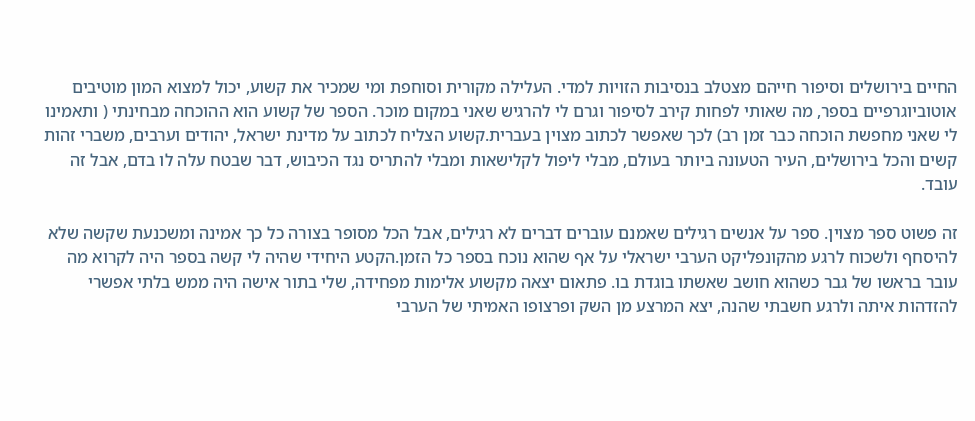החיים בירושלים וסיפור חייהם מצטלב בנסיבות הזויות למדי. העלילה מקורית וסוחפת ומי שמכיר את קשוע, יכול למצוא המון מוטיבים אוטוביוגרפיים בספר, מה שאותי לפחות קירב לסיפור וגרם לי להרגיש שאני במקום מוכר. הספר של קשוע הוא ההוכחה מבחינתי ( ותאמינו לי שאני מחפשת הוכחה כבר זמן רב) לכך שאפשר לכתוב מצוין בעברית.קשוע הצליח לכתוב על מדינת ישראל, יהודים וערבים, משברי זהות קשים והכל בירושלים, העיר הטעונה ביותר בעולם, מבלי ליפול לקלישאות ומבלי להתריס נגד הכיבוש, דבר שבטח עלה לו בדם, אבל זה עובד.

זה פשוט ספר מצוין. ספר על אנשים רגילים שאמנם עוברים דברים לא רגילים, אבל הכל מסופר בצורה כל כך אמינה ומשכנעת שקשה שלא להיסחף ולשכוח לרגע מהקונפליקט הערבי ישראלי על אף שהוא נוכח בספר כל הזמן.הקטע היחידי שהיה לי קשה בספר היה לקרוא מה עובר בראשו של גבר כשהוא חושב שאשתו בוגדת בו. פתאום יצאה מקשוע אלימות מפחידה, שלי בתור אישה היה ממש בלתי אפשרי להזדהות איתה ולרגע חשבתי שהנה, יצא המרצע מן השק ופרצופו האמיתי של הערבי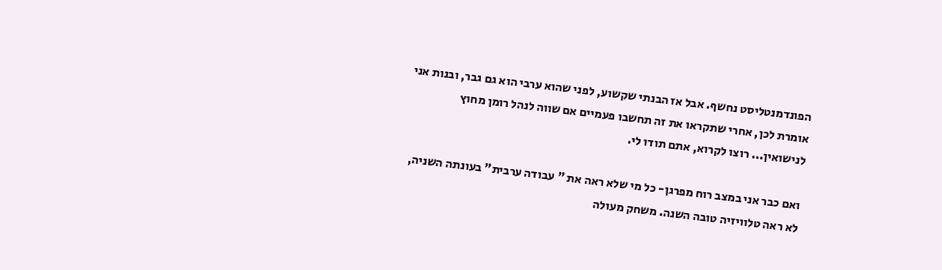הפונדמנטליסט נחשף. אבל אז הבנתי שקשוע, לפני שהוא ערבי הוא גם גבר, ובנות אני אומרת לכן, אחרי שתקראו את זה תחשבו פעמיים אם שווה לנהל רומן מחוץ לנישואין... רוצו לקרוא, אתם תודו לי.

ואם כבר אני במצב רוח מפרגן- כל מי שלא ראה את " עבודה ערבית" בעונתה השניה, לא ראה טלוויזיה טובה השנה. משחק מעולה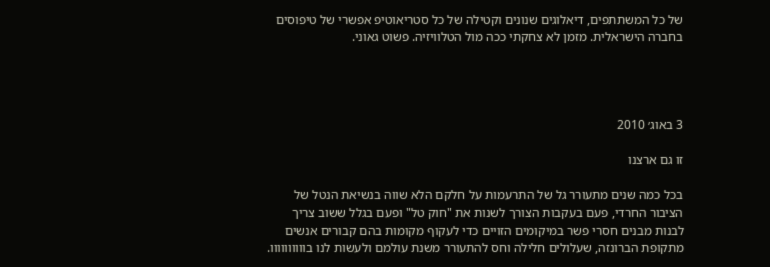של כל המשתתפים, דיאלוגים שנונים וקטילה של כל סטריאוטיפ אפשרי של טיפוסים בחברה הישראלית. מזמן לא צחקתי ככה מול הטלוויזיה. פשוט גאוני.




3 באוג׳ 2010

זו גם ארצנו

בכל כמה שנים מתעורר גל של התרעמות על חלקם הלא שווה בנשיאת הנטל של הציבור החרדי, פעם בעקבות הצורך לשנות את "חוק טל" ופעם בגלל ששוב צריך לבנות מבנים חסרי פשר במיקומים הזויים כדי לעקוף מקומות בהם קבורים אנשים מתקופת הברונזה, שעלולים חלילה וחס להתעורר משנת עולמם ולעשות לנו בוווווווווו.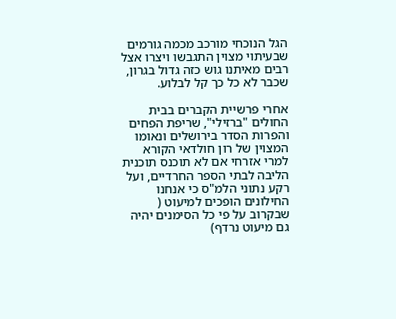הגל הנוכחי מורכב מכמה גורמים שבעיתוי מצוין התגבשו ויצרו אצל רבים מאיתנו גוש כזה גדול בגרון, שכבר לא כל כך קל לבלוע.

אחרי פרשיית הקברים בבית החולים "ברזילי", שריפת הפחים והפרות הסדר בירושלים ונאומו המצוין של רון חולדאי הקורא למרי אזרחי אם לא תוכנס תוכנית הליבה לבתי הספר החרדיים, ועל רקע נתוני הלמ"ס כי אנחנו החילונים הופכים למיעוט ( שבקרוב על פי כל הסימנים יהיה גם מיעוט נרדף)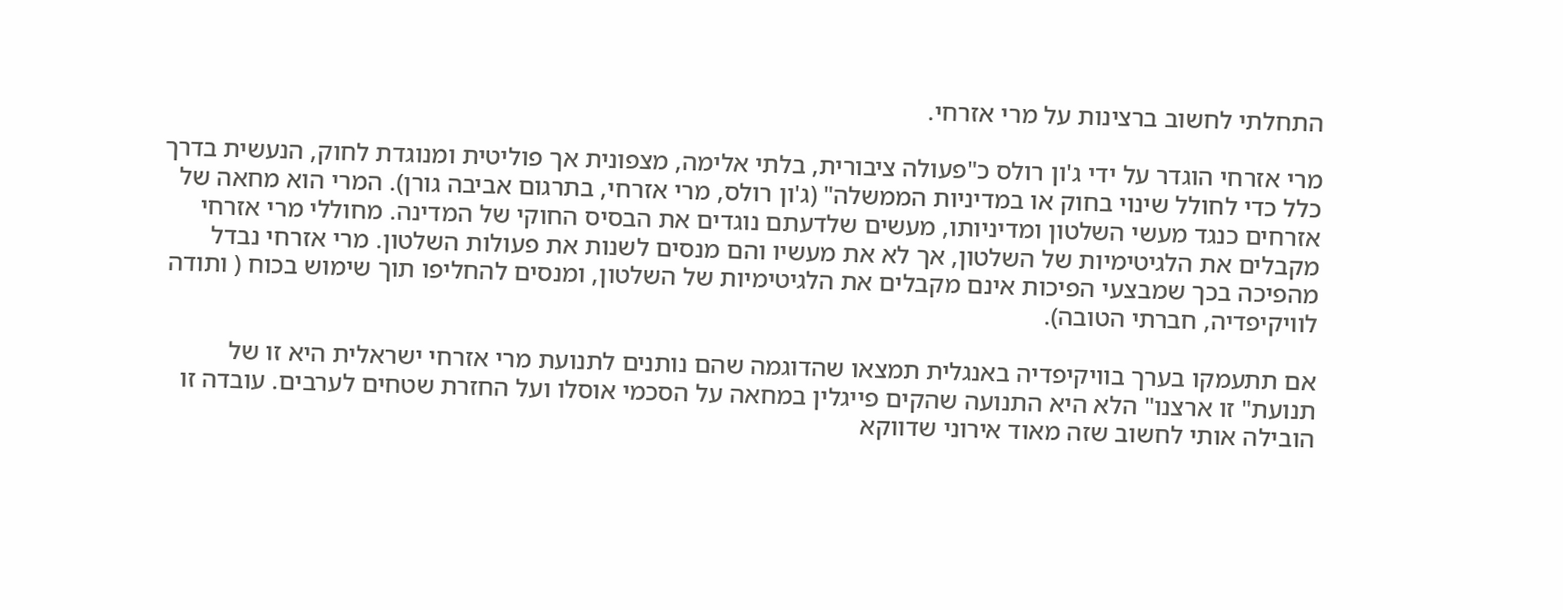התחלתי לחשוב ברצינות על מרי אזרחי.

מרי אזרחי הוגדר על ידי ג'ון רולס כ"פעולה ציבורית, בלתי אלימה, מצפונית אך פוליטית ומנוגדת לחוק, הנעשית בדרך כלל כדי לחולל שינוי בחוק או במדיניות הממשלה" (ג'ון רולס, מרי אזרחי, בתרגום אביבה גורן). המרי הוא מחאה של אזרחים כנגד מעשי השלטון ומדיניותו, מעשים שלדעתם נוגדים את הבסיס החוקי של המדינה. מחוללי מרי אזרחי מקבלים את הלגיטימיות של השלטון, אך לא את מעשיו והם מנסים לשנות את פעולות השלטון. מרי אזרחי נבדל מהפיכה בכך שמבצעי הפיכות אינם מקבלים את הלגיטימיות של השלטון, ומנסים להחליפו תוך שימוש בכוח ( ותודה לוויקיפדיה, חברתי הטובה).

אם תתעמקו בערך בוויקיפדיה באנגלית תמצאו שהדוגמה שהם נותנים לתנועת מרי אזרחי ישראלית היא זו של תנועת" זו ארצנו" הלא היא התנועה שהקים פייגלין במחאה על הסכמי אוסלו ועל החזרת שטחים לערבים. עובדה זו הובילה אותי לחשוב שזה מאוד אירוני שדווקא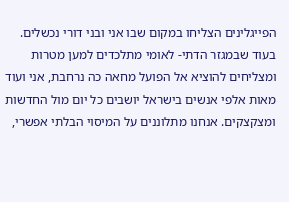הפייגלינים הצליחו במקום שבו אני ובני דורי נכשלים. בעוד שבמגזר הדתי- לאומי מתלכדים למען מטרות ומצליחים להוציא אל הפועל מחאה כה נרחבת, אני ועוד מאות אלפי אנשים בישראל יושבים כל יום מול החדשות ומצקצקים. אנחנו מתלוננים על המיסוי הבלתי אפשרי,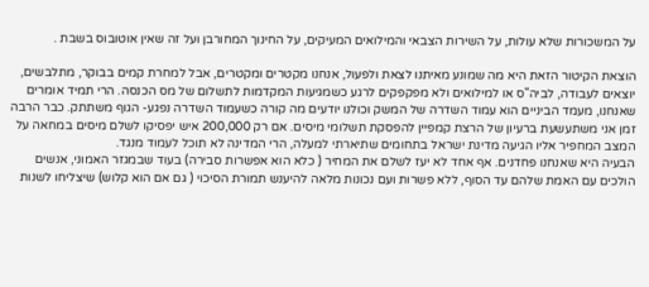על המשכורות שלא עולות, על השירות הצבאי והמילואים המעיקים, על החינוך המחורבן ועל זה שאין אוטובוס בשבת .

הוצאת הקיטור הזאת היא מה שמונע מאיתנו לצאת ולפעול, אנחנו מקטרים ומקטרים, אבל למחרת קמים בבוקר, מתלבשים, יוצאים לעבודה, לביה"ס או למילואים ולא מפקפקים לרגע כשמגיעות המקדמות לתשלום של מס הכנסה. הרי תמיד אומרים שאנחנו, מעמד הביניים הוא עמוד השדרה של המשק וכולנו יודעים מה קורה כשעמוד השדרה נפגע- הגוף משתתק. כבר הרבה זמן אני משתעשעת ברעיון של הרצת קמפיין להפסקת תשלומי מיסים. אם רק 200,000 איש יפסיקו לשלם מיסים במחאה על המצב המחפיר אליו הגיעה מדינת ישראל בתחומים שתיארתי למעלה, הרי המדינה לא תוכל לעמוד מנגד.
הבעיה היא שאנחנו פחדנים. אף אחד לא יעז לשלם את המחיר ( כלא הוא אפשרות סבירה) בעוד שבמגזר האמוני, אנשים הולכים עם האמת שלהם עד הסוף, ללא פשרות ועם נכונות מלאה להיענש תמורת הסיכוי ( גם אם הוא קלוש) שיצליחו לשנות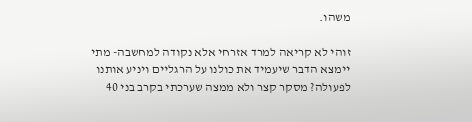משהו.

זוהי לא קריאה למרד אזרחי אלא נקודה למחשבה- מתי יימצא הדבר שיעמיד את כולנו על הרגליים ויניע אותנו לפעולה? מסקר קצר ולא ממצה שערכתי בקרב בני 40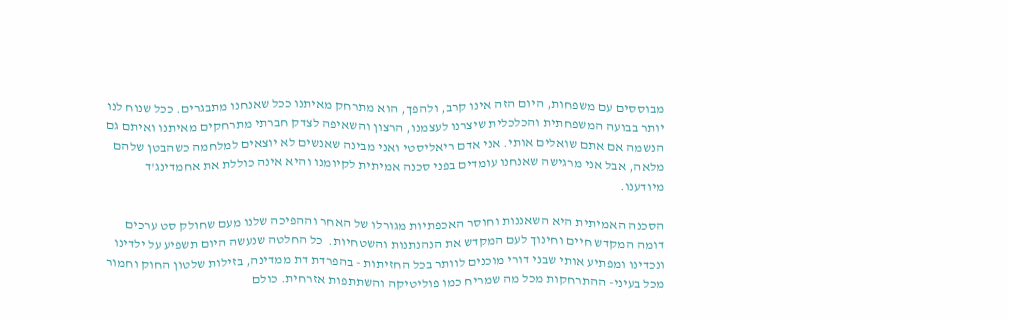מבוססים עם משפחות, היום הזה אינו קרב, ולהפך, הוא מתרחק מאיתנו ככל שאנחנו מתבגרים. ככל שנוח לנו יותר בבועה המשפחתית והכלכלית שיצרנו לעצמנו, הרצון והשאיפה לצדק חברתי מתרחקים מאיתנו ואיתם גם הנשמה אם אתם שואלים אותי. אני אדם ריאליסטי ואני מבינה שאנשים לא יוצאים למלחמה כשהבטן שלהם מלאה, אבל אני מרגישה שאנחנו עומדים בפני סכנה אמיתית לקיומנו והיא אינה כוללת את אחמדינג'ד מיודענו.

הסכנה האמיתית היא השאננות וחוסר האכפתיות מגורלו של האחר וההפיכה שלנו מעם שחולק סט ערכים דומה המקדש חיים וחינוך לעם המקדש את הנהנתנות והשטחיות.  כל החלטה שנעשה היום תשפיע על ילדינו ונכדינו ומפתיע אותי שבני דורי מוכנים לוותר בכל החזיתות - בהפרדת דת ממדינה, בזילות שלטון החוק וחמור מכל בעיני- ההתרחקות מכל מה שמריח כמו פוליטיקה והשתתפות אזרחית. כולם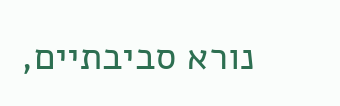נורא סביבתיים,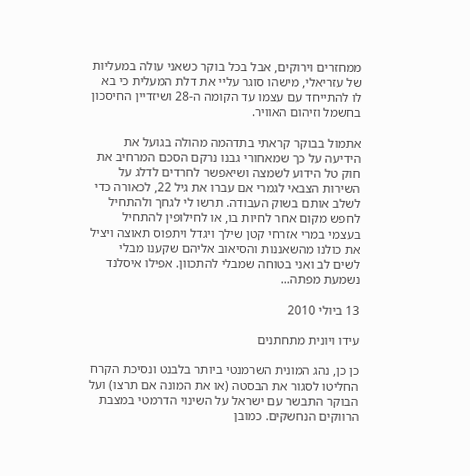ממחזרים וירוקים, אבל בכל בוקר כשאני עולה במעליות של עזריאלי, מישהו סוגר עליי את דלת המעלית כי בא לו להתייחד עם עצמו עד הקומה ה-28 ושיזדיין החיסכון בחשמל וזיהום האוויר.

אתמול בבוקר קראתי בתדהמה מהולה בגועל את הידיעה על כך שמאחורי גבנו נרקם הסכם המרחיב את חוק טל הידוע לשמצה ושיאפשר לחרדים לדלג על השירות הצבאי לגמרי אם עברו את גיל 22, לכאורה כדי לשלב אותם בשוק העבודה. תרשו לי לגחך ולהתחיל לחפש מקום אחר לחיות בו, או לחילופין להתחיל בעצמי במרי אזרחי קטן שילך ויגדל ויתפוס תאוצה ויציל את כולנו מהשאננות והסיאוב אליהם שקענו מבלי לשים לב ואני בטוחה שמבלי להתכוון. אפילו איסלנד נשמעת מפתה...

13 ביולי 2010

עידו ויונית מתחתנים

כן כן, נהג המונית השרמנטי ביותר בלבנט ונסיכת הקרח החליטו לסגור את הבסטה (או את המונה אם תרצו) ועל הבוקר התבשר עם ישראל על השינוי הדרמטי במצבת הרווקים הנחשקים. כמובן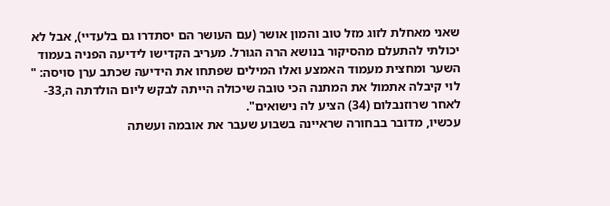שאני מאחלת לזוג מזל טוב והמון אושר (עם העושר הם יסתדרו גם בלעדיי), אבל לא יכולתי להתעלם מהסיקור בנושא הרה הגורל. מעריב הקדישו לידיעה הפניה בעמוד השער ומחצית מעמוד האמצע ואלו המילים שפתחו את הידיעה שכתב ערן סויסה: " לוי קיבלה אתמול את המתנה הכי טובה שיכולה הייתה לבקש ליום הולדתה ה,33- לאחר שרוזנבלום (34) הציע לה נישואים".
עכשיו, מדובר בבחורה שראיינה בשבוע שעבר את אובמה ועשתה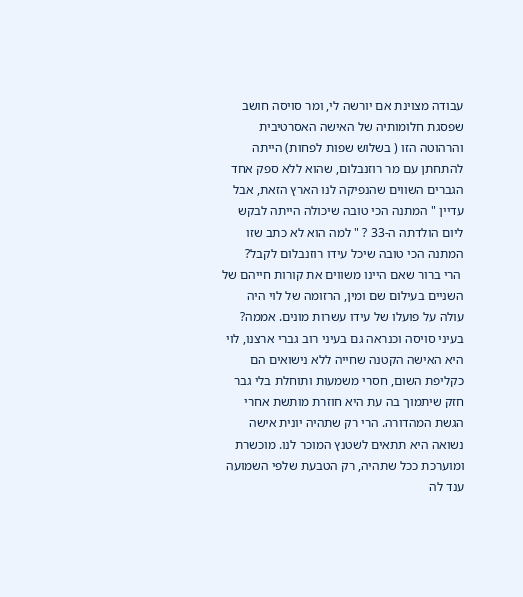עבודה מצוינת אם יורשה לי, ומר סויסה חושב שפסגת חלומותיה של האישה האסרטיבית והרהוטה הזו ( בשלוש שפות לפחות) הייתה להתחתן עם מר רוזנבלום, שהוא ללא ספק אחד הגברים השווים שהנפיקה לנו הארץ הזאת, אבל עדיין " המתנה הכי טובה שיכולה הייתה לבקש ליום הולדתה ה-33 ? " למה הוא לא כתב שזו המתנה הכי טובה שיכל עידו רוזנבלום לקבל?
 הרי ברור שאם היינו משווים את קורות חייהם של השניים בעילום שם ומין, הרזומה של לוי היה עולה על פועלו של עידו עשרות מונים. אממה? בעיני סויסה וכנראה גם בעיני רוב גברי ארצנו, לוי היא האישה הקטנה שחייה ללא נישואים הם כקליפת השום, חסרי משמעות ותוחלת בלי גבר חזק שיתמוך בה עת היא חוזרת מותשת אחרי הגשת המהדורה. הרי רק שתהיה יונית אישה נשואה היא תתאים לשטנץ המוכר לנו. מוכשרת ומוערכת ככל שתהיה, רק הטבעת שלפי השמועה ענד לה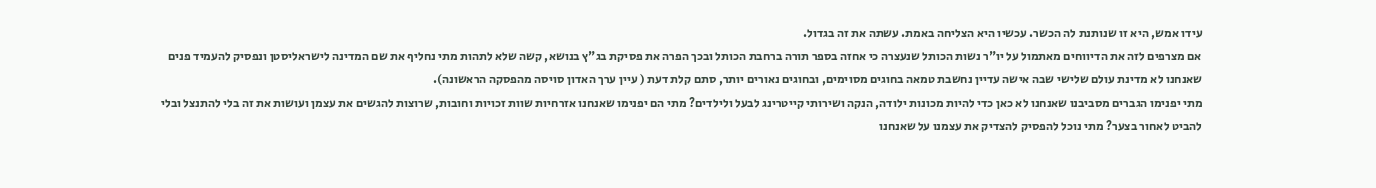עידו אמש, היא זו שנותנת לה הכשר. עכשיו היא הצליחה באמת. עשתה את זה בגדול.
אם מצרפים לזה את הדיווחים מאתמול על יו"ר נשות הכותל שנעצרה כי אחזה בספר תורה ברחבת הכותל ובכך הפרה את פסיקת בג"ץ בנושא, קשה שלא לתהות מתי נחליף את שם המדינה לישראליסטן ונפסיק להעמיד פנים שאנחנו לא מדינת עולם שלישי שבה אישה עדיין נחשבת טמאה בחוגים מסוימים, ובחוגים נאורים יותר, סתם קלת דעת ( עיין ערך האדון סויסה מהפסקה הראשונה).
מתי יפנימו הגברים מסביבנו שאנחנו לא כאן כדי להיות מכונות ילודה, הנקה ושירותי קייטרינג לבעל ולילדים? מתי הם יפנימו שאנחנו אזרחיות שוות זכויות וחובות, שרוצות להגשים את עצמן ועושות את זה בלי להתנצל ובלי להביט לאחור בצער? מתי נוכל להפסיק להצדיק את עצמנו על שאנחנו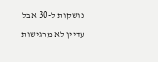נושקות ל-30 אבל עדיין לא מרגישות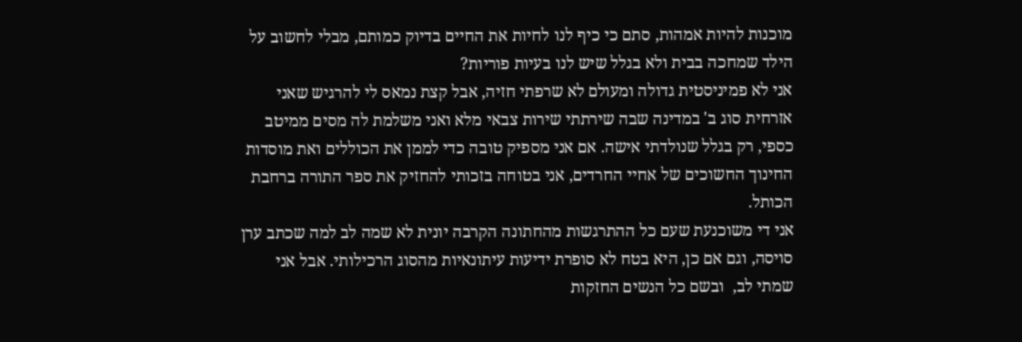מוכנות להיות אמהות, סתם כי כיף לנו לחיות את החיים בדיוק כמותם, מבלי לחשוב על הילד שמחכה בבית ולא בגלל שיש לנו בעיות פוריות?
אני לא פמיניסטית גדולה ומעולם לא שרפתי חזיה, אבל קצת נמאס לי להרגיש שאני אזרחית סוג ב' במדינה שבה שירתתי שירות צבאי מלא ואני משלמת לה מסים ממיטב כספי, רק בגלל שנולדתי אישה. אם אני מספיק טובה כדי לממן את הכוללים ואת מוסדות החינוך החשוכים של אחיי החרדים, אני בטוחה בזכותי להחזיק את ספר התורה ברחבת הכותל.
אני די משוכנעת שעם כל ההתרגשות מהחתונה הקרבה יונית לא שמה לב למה שכתב ערן סויסה, וגם אם כן, היא בטח לא סופרת ידיעות עיתונאיות מהסוג הרכילותי. אבל אני שמתי לב,  ובשם כל הנשים החזקות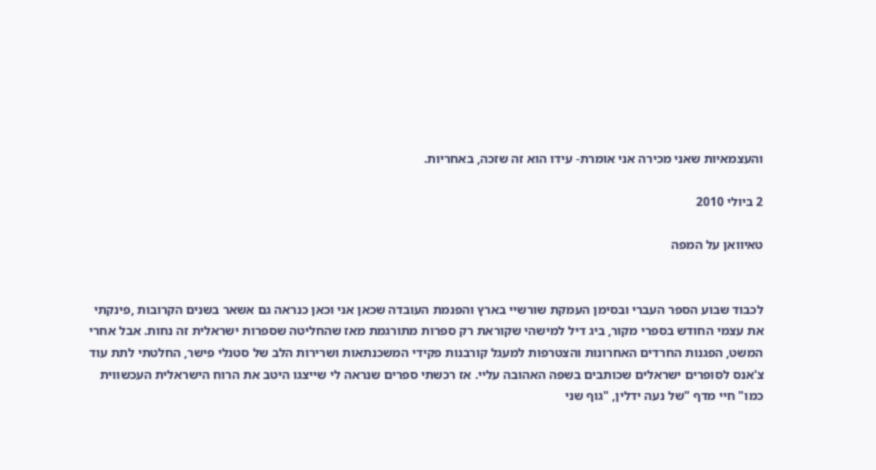והעצמאיות שאני מכירה אני אומרת- עידו הוא זה שזכה, באחריות.

2 ביולי 2010

טאיוואן על המפה


לכבוד שבוע הספר העברי ובסימן העמקת שורשיי בארץ והפנמת העובדה שכאן אני וכאן כנראה גם אשאר בשנים הקרובות ,פינקתי את עצמי החודש בספרי מקור, ביג דיל למישהי שקוראת רק ספרות מתורגמת מאז שהחליטה שספרות ישראלית זה נחות. אבל אחרי המשט, הפגנות החרדים האחרונות והצטרפות למעגל קורבנות פקידי המשכנתאות ושרירות הלב של סטנלי פישר, החלטתי לתת עוד צ'אנס לסופרים ישראלים שכותבים בשפה האהובה עליי. אז רכשתי ספרים שנראה לי שייצגו היטב את הרוח הישראלית העכשווית כמו" חיי מדף "של נעה ידלין, "גוף שני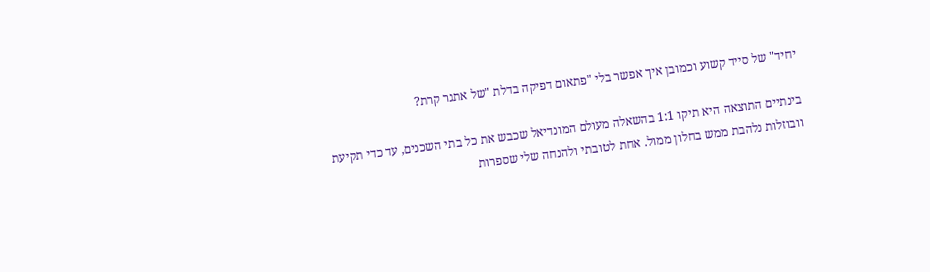יחיד" של סייד קשוע וכמובן איך אפשר בלי "פתאום דפיקה בדלת "של אתגר קרת?

בינתיים התוצאה היא תיקו 1:1 בהשאלה מעולם המונדיאל שכבש את כל בתי השכנים, עד כדי תקיעת וובוזלות נלהבת ממש בחלון ממול. אחת לטובתי ולהנחה שלי שספרות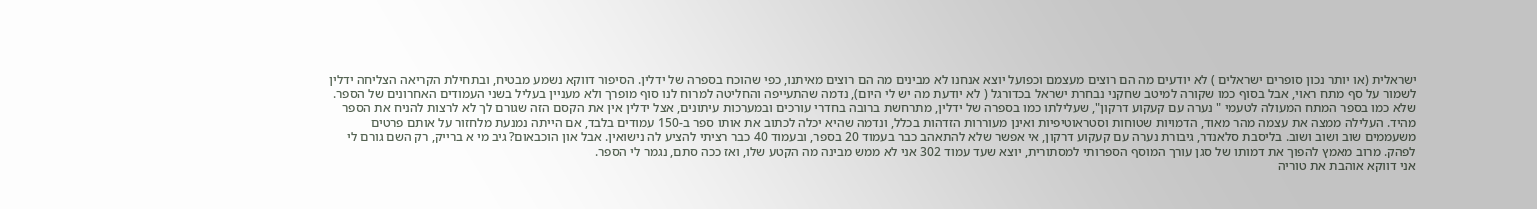ישראלית (או יותר נכון סופרים ישראלים ) לא יודעים מה הם רוצים מעצמם וכפועל יוצא אנחנו לא מבינים מה הם רוצים מאיתנו, כפי שהוכח בספרה של ידלין. הסיפור דווקא נשמע מבטיח, ובתחילת הקריאה הצליחה ידלין לשמור על סף מתח ראוי, אבל בסוף כמו שקורה למיטב שחקני נבחרת ישראל בכדורגל ( לא יודעת מה יש לי היום), נדמה שהתעייפה והחליטה למרוח לנו סוף מופרך ולא מעניין בעליל בשני העמודים האחרונים של הספר.
שלא כמו בספר המתח המעולה לטעמי " נערה עם קעקוע דרקון", שעלילתו כמו בספרה של ידלין, מתרחשת ברובה בחדרי עורכים ובמערכות עיתונים, אצל ידלין אין את הקסם הזה שגורם לך לא לרצות להניח את הספר מהיד. העלילה ממצה את עצמה מהר מאוד, הדמויות שטוחות וסטראוטיפיות ואינן מעוררות הזדהות בכלל, ונדמה שהיא יכלה לכתוב את אותו ספר ב-150 עמודים בלבד, אם הייתה נמנעת מלחזור על אותם פרטים משעממים שוב ושוב ושוב. בליסבת סלאנדר, גיבורת נערה עם קעקוע דרקון, אי אפשר שלא להתאהב כבר בעמוד 20 בספר, ובעמוד 40 כבר רציתי להציע לה נישואין. אבל און הוכבאום? גיב מי א ברייק, רק השם גורם לי לפהק. מרוב מאמץ להפוך את דמותו של סגן עורך המוסף הספרותי למסתורית, יוצא שעד עמוד 302 אני לא ממש מבינה מה הקטע שלו, ואז ככה סתם, נגמר לי הספר.
אני דווקא אוהבת את טוריה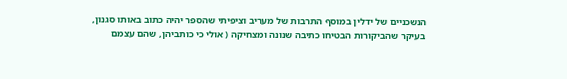הנשכניים של ידלין במוסף התרבות של מעריב וציפיתי שהספר יהיה כתוב באותו סגנון, בעיקר שהביקורות הבטיחו כתיבה שנונה ומצחיקה ( אולי כי כותביהן, שהם עצמם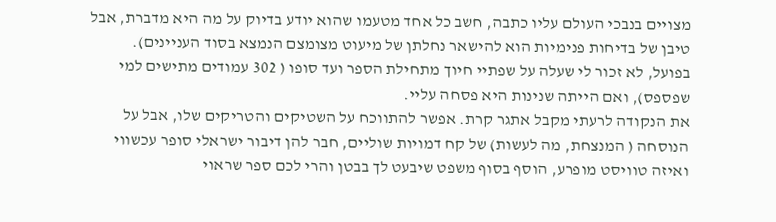מצויים בנבכי העולם עליו כתבה, חשב כל אחד מטעמו שהוא יודע בדיוק על מה היא מדברת, אבל טיבן של בדיחות פנימיות הוא להישאר נחלתן של מיעוט מצומצם הנמצא בסוד העניינים). בפועל, לא זכור לי שעלה על שפתיי חיוך מתחילת הספר ועד סופו ( 302 עמודים מתישים למי שפספס), ואם הייתה שנינות היא פסחה עליי.
את הנקודה לרעתי מקבל אתגר קרת. אפשר להתווכח על השטיקים והטריקים שלו, אבל על הנוסחה ( המנצחת, מה לעשות) של קח דמויות שוליים, חבר להן דיבור ישראלי סופר עכשווי ואיזה טוויסט מופרע, הוסף בסוף משפט שיבעט לך בבטן והרי לכם ספר שראוי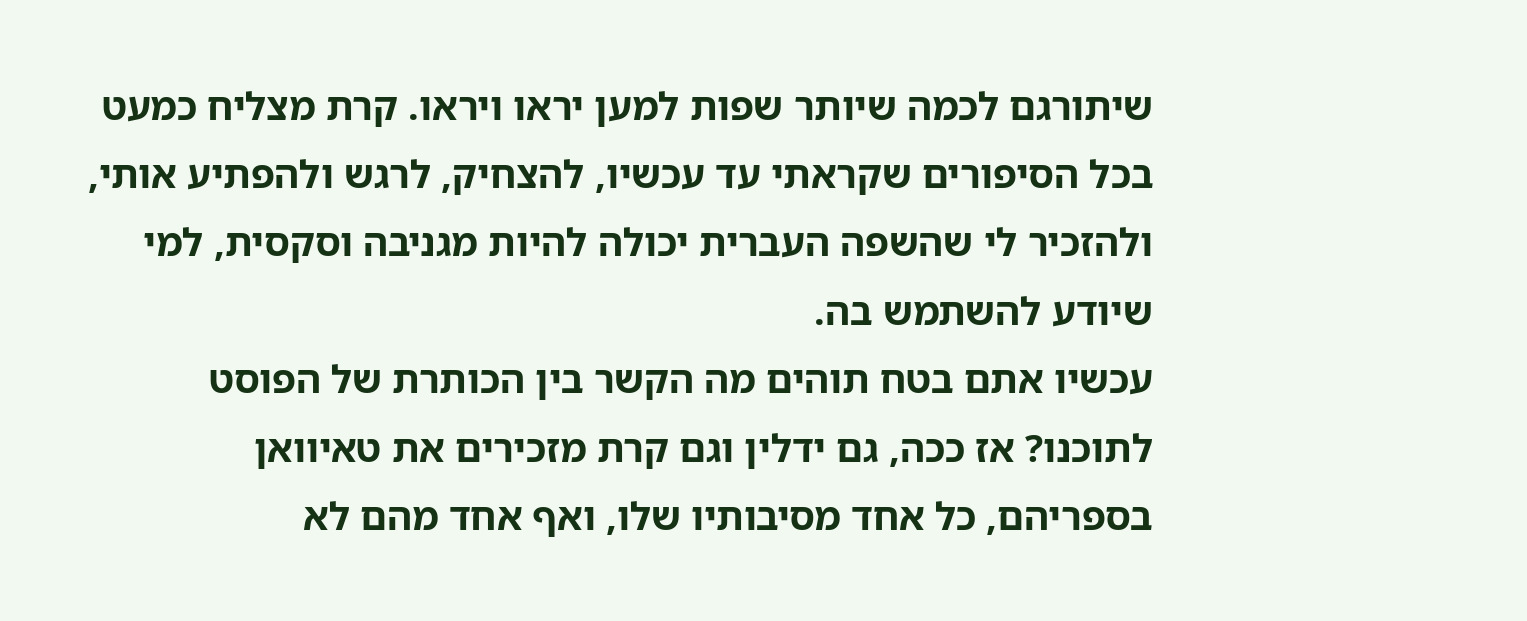שיתורגם לכמה שיותר שפות למען יראו ויראו. קרת מצליח כמעט בכל הסיפורים שקראתי עד עכשיו, להצחיק, לרגש ולהפתיע אותי, ולהזכיר לי שהשפה העברית יכולה להיות מגניבה וסקסית, למי שיודע להשתמש בה.
עכשיו אתם בטח תוהים מה הקשר בין הכותרת של הפוסט לתוכנו? אז ככה, גם ידלין וגם קרת מזכירים את טאיוואן בספריהם, כל אחד מסיבותיו שלו, ואף אחד מהם לא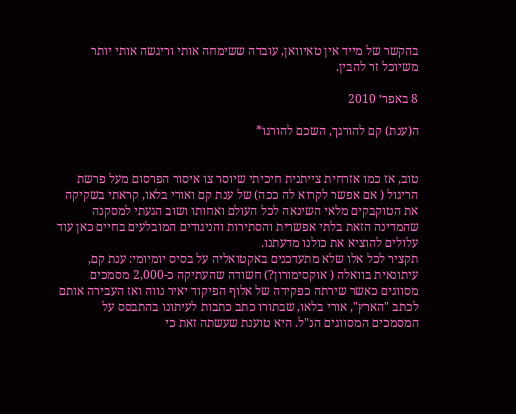בהקשר של מייד אין טאיוואן, עובדה ששימחה אותי וריגשה אותי יותר משיוכל זר להבין.

8 באפר׳ 2010

ה(ענת) קם להורגך, השכם להורגו*


טוב, אז כמו אזרחית צייתנית חיכיתי שיוסר צו איסור הפרסום מעל פרשת הריגול ( אם אפשר לקרוא לה ככה) של ענת קם ואורי בלאו, קראתי בשקיקה את הטוקבקים מלאי השינאה לכל העולם ואחותו ושוב הגעתי למסקנה שהמדינה הזאת בלתי אפשרית והסתירות והניגודים המובלעים בחיים כאן עוד עלולים להוציא את כולנו מדעתנו.
תקציר לכל אלו שלא מתעדכנים באקטואליה על בסיס יומיומי: ענת קם, עיתונאית בוואלה ( אוקסימורון?) חשודה שהעתיקה כ-2,000 מסמכים מסווגים כאשר שירתה כפקידה של אלוף הפיקוד יאיר נווה ואז העבירה אותם לכתב "הארץ", אורי בלאו, שבתורו כתב כתבות לעיתונו בהתבסס על המסמכים המסווגים הנ"ל. היא טוענת שעשתה זאת כי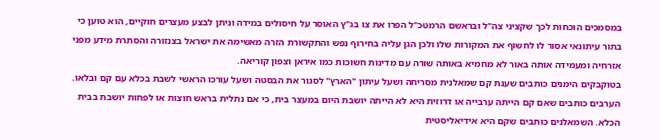במסמכים הוכחות לכך שקציני צה"ל ובראשם הרמטכ"ל הפרו את צו בג"ץ האוסר על חיסולים במידה וניתן לבצע מעצרים חוקיים, הוא טוען כי בתור עיתונאי אסור לו לחשוף את המקורות שלו ולכן הגן עליה בחירוף נפש והתקשורת הזרה מאשימה את ישראל בצנזורה והסתרת מידע מפני אזרחיה ומעמידה אותה באור לא מחמיא באותה שורה עם מדינות חשוכות כמו איראן וצפון קוריאה.
בטוקבקים הימנים כותבים שענת קם שמאלנית מסריחה ושעל עיתון "הארץ" לסגור את הבסטה ושעל עורכו הראשי לשבת בכלא עם קם ובלאו. הערבים כותבים שאם קם הייתה ערבייה או דרוזית היא לא הייתה יושבת היום במעצר בית, כי אם נתלית בראש חוצות או לפחות יושבת בבית הכלא. השמאלנים כותבים שקם היא אידיאליסטית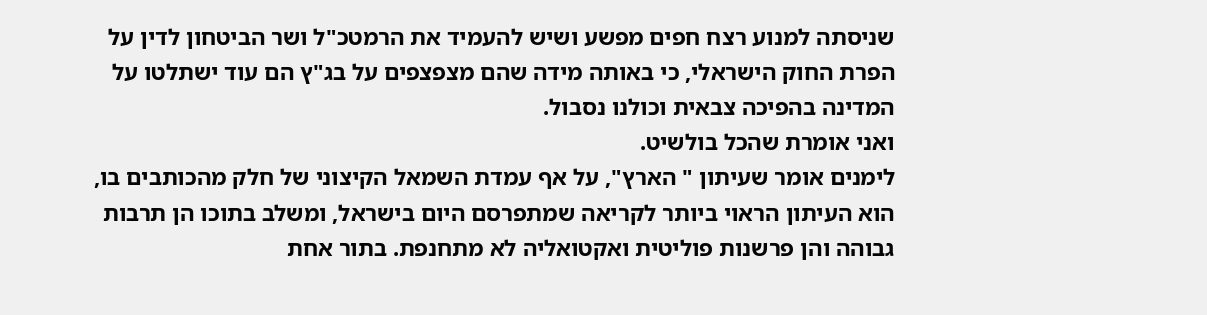שניסתה למנוע רצח חפים מפשע ושיש להעמיד את הרמטכ"ל ושר הביטחון לדין על הפרת החוק הישראלי, כי באותה מידה שהם מצפצפים על בג"ץ הם עוד ישתלטו על המדינה בהפיכה צבאית וכולנו נסבול.
ואני אומרת שהכל בולשיט.
לימנים אומר שעיתון " הארץ", על אף עמדת השמאל הקיצוני של חלק מהכותבים בו, הוא העיתון הראוי ביותר לקריאה שמתפרסם היום בישראל, ומשלב בתוכו הן תרבות גבוהה והן פרשנות פוליטית ואקטואליה לא מתחנפת. בתור אחת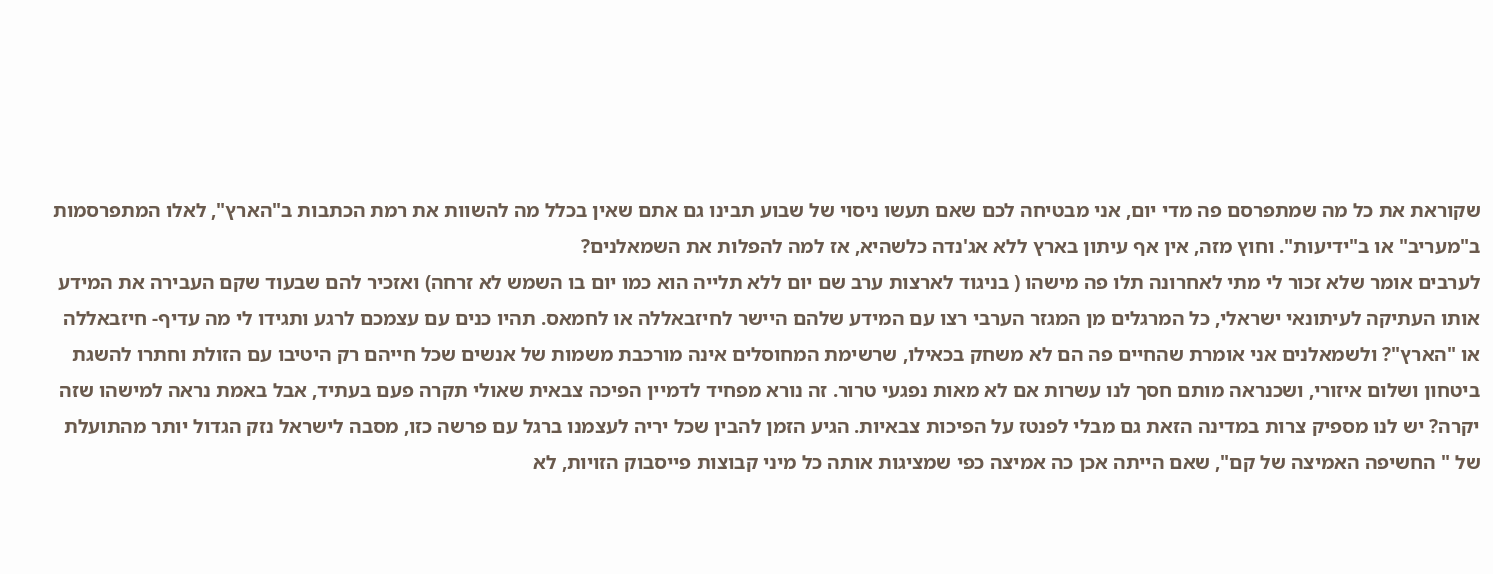שקוראת את כל מה שמתפרסם פה מדי יום, אני מבטיחה לכם שאם תעשו ניסוי של שבוע תבינו גם אתם שאין בכלל מה להשוות את רמת הכתבות ב"הארץ", לאלו המתפרסמות ב"מעריב" או ב"ידיעות". וחוץ מזה, אין אף עיתון בארץ ללא אג'נדה כלשהיא, אז למה להפלות את השמאלנים?
לערבים אומר שלא זכור לי מתי לאחרונה תלו פה מישהו ( בניגוד לארצות ערב שם יום ללא תלייה הוא כמו יום בו השמש לא זרחה) ואזכיר להם שבעוד שקם העבירה את המידע אותו העתיקה לעיתונאי ישראלי, כל המרגלים מן המגזר הערבי רצו עם המידע שלהם היישר לחיזבאללה או לחמאס. תהיו כנים עם עצמכם לרגע ותגידו לי מה עדיף- חיזבאללה או "הארץ"? ולשמאלנים אני אומרת שהחיים פה הם לא משחק בכאילו, שרשימת המחוסלים אינה מורכבת משמות של אנשים שכל חייהם רק היטיבו עם הזולת וחתרו להשגת ביטחון ושלום איזורי, ושכנראה מותם חסך לנו עשרות אם לא מאות נפגעי טרור. זה נורא מפחיד לדמיין הפיכה צבאית שאולי תקרה פעם בעתיד, אבל באמת נראה למישהו שזה יקרה? יש לנו מספיק צרות במדינה הזאת גם מבלי לפנטז על הפיכות צבאיות. הגיע הזמן להבין שכל יריה לעצמנו ברגל עם פרשה כזו, מסבה לישראל נזק הגדול יותר מהתועלת של " החשיפה האמיצה של קם", שאם הייתה אכן כה אמיצה כפי שמציגות אותה כל מיני קבוצות פייסבוק הזויות, לא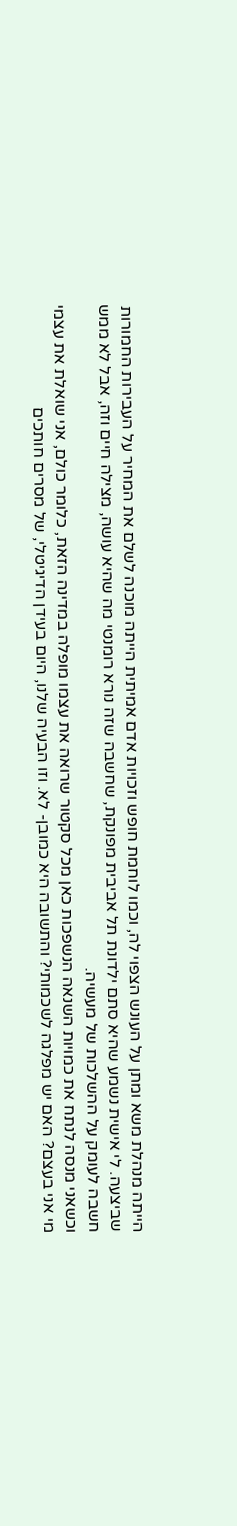הייתה מנהלת משא ומתן על העונש הצפוי לה, וכמו לוחמת חופש וזכויות אדם אמיתית הייתה מוכנה לשלם את המחיר על העבירות החמורות שביצעה. לי אישית נשמע שהיא סתם ילדונת תל אביבית מפונקת, שחשבה שזה נורא רומנטי מה שהיא עושה, מצילה חיים וזה, אבל לא ממש חשבה לעומק על ההשלכות של מעשיה.
וכשאני מנסה לנתח את כמויות השנאה הנשפכות כאן מכל סקטור שרואה את עצמו מופלה במדינה הזאת, כלומר כולם, אני שואלת את עצמי מי אני בעצם? האם יש מפלגה לשכמותי? והתשובה היא כמובן- לא. וזו הבעיה שלנו, היום בעידן הדיגיטלי, של מסרים חותכים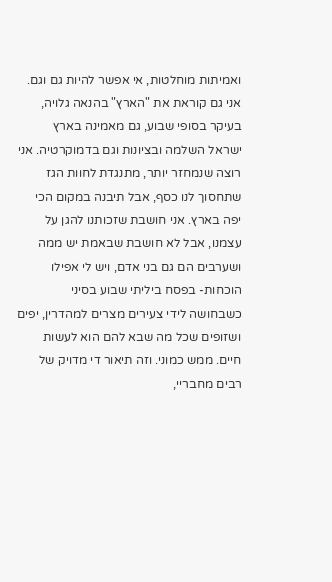ואמיתות מוחלטות, אי אפשר להיות גם וגם. אני גם קוראת את "הארץ" בהנאה גלויה, בעיקר בסופי שבוע, גם מאמינה בארץ ישראל השלמה ובציונות וגם בדמוקרטיה. אני רוצה שנמחזר יותר, מתנגדת לחוות הגז שתחסוך לנו כסף, אבל תיבנה במקום הכי יפה בארץ. אני חושבת שזכותנו להגן על עצמנו, אבל לא חושבת שבאמת יש ממה ושערבים הם גם בני אדם, ויש לי אפילו הוכחות- בפסח ביליתי שבוע בסיני כשבחושה לידי צעירים מצרים למהדרין, יפים ושזופים שכל מה שבא להם הוא לעשות חיים. ממש כמוני. וזה תיאור די מדויק של רבים מחבריי,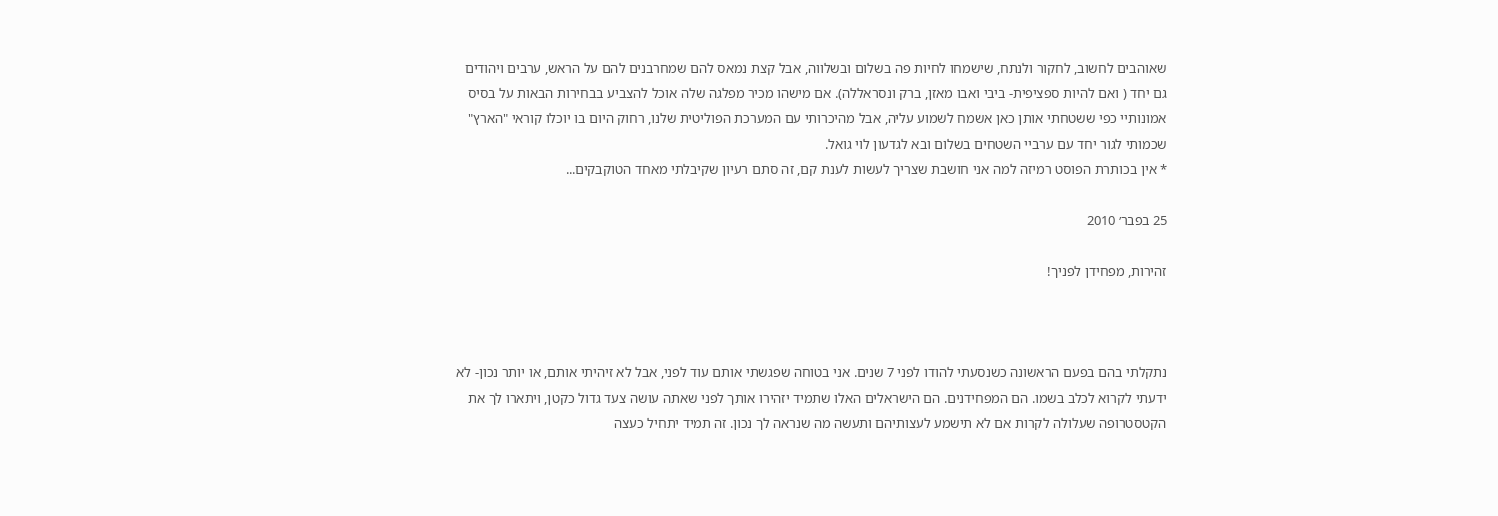שאוהבים לחשוב, לחקור ולנתח, שישמחו לחיות פה בשלום ובשלווה, אבל קצת נמאס להם שמחרבנים להם על הראש, ערבים ויהודים גם יחד ( ואם להיות ספציפית- ביבי ואבו מאזן, ברק ונסראללה). אם מישהו מכיר מפלגה שלה אוכל להצביע בבחירות הבאות על בסיס אמונותיי כפי ששטחתי אותן כאן אשמח לשמוע עליה, אבל מהיכרותי עם המערכת הפוליטית שלנו, רחוק היום בו יוכלו קוראי "הארץ" שכמותי לגור יחד עם ערביי השטחים בשלום ובא לגדעון לוי גואל.
* אין בכותרת הפוסט רמיזה למה אני חושבת שצריך לעשות לענת קם, זה סתם רעיון שקיבלתי מאחד הטוקבקים...

25 בפבר׳ 2010

זהירות, מפחידן לפניך!



נתקלתי בהם בפעם הראשונה כשנסעתי להודו לפני 7 שנים. אני בטוחה שפגשתי אותם עוד לפני, אבל לא זיהיתי אותם, או יותר נכון- לא ידעתי לקרוא לכלב בשמו. הם המפחידנים. הם הישראלים האלו שתמיד יזהירו אותך לפני שאתה עושה צעד גדול כקטן, ויתארו לך את הקטסטרופה שעלולה לקרות אם לא תישמע לעצותיהם ותעשה מה שנראה לך נכון. זה תמיד יתחיל כעצה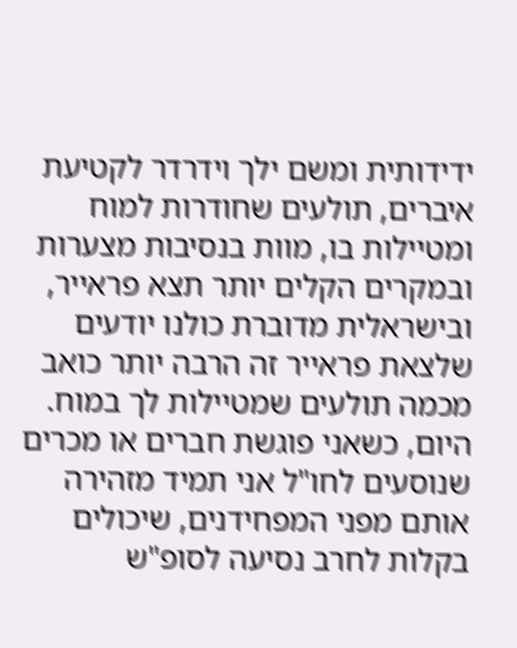ידידותית ומשם ילך וידרדר לקטיעת איברים, תולעים שחודרות למוח ומטיילות בו, מוות בנסיבות מצערות ובמקרים הקלים יותר תצא פראייר, ובישראלית מדוברת כולנו יודעים שלצאת פראייר זה הרבה יותר כואב מכמה תולעים שמטיילות לך במוח.
היום, כשאני פוגשת חברים או מכרים שנוסעים לחו"ל אני תמיד מזהירה אותם מפני המפחידנים, שיכולים בקלות לחרב נסיעה לסופ"ש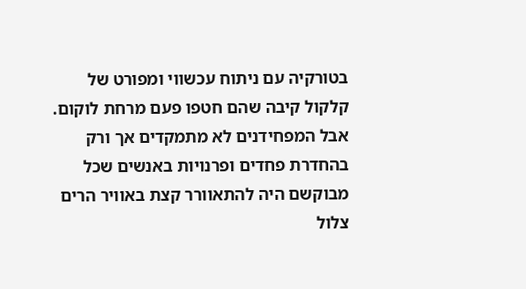בטורקיה עם ניתוח עכשווי ומפורט של קלקול קיבה שהם חטפו פעם מרחת לוקום. אבל המפחידנים לא מתמקדים אך ורק בהחדרת פחדים ופרנויות באנשים שכל מבוקשם היה להתאוורר קצת באוויר הרים צלול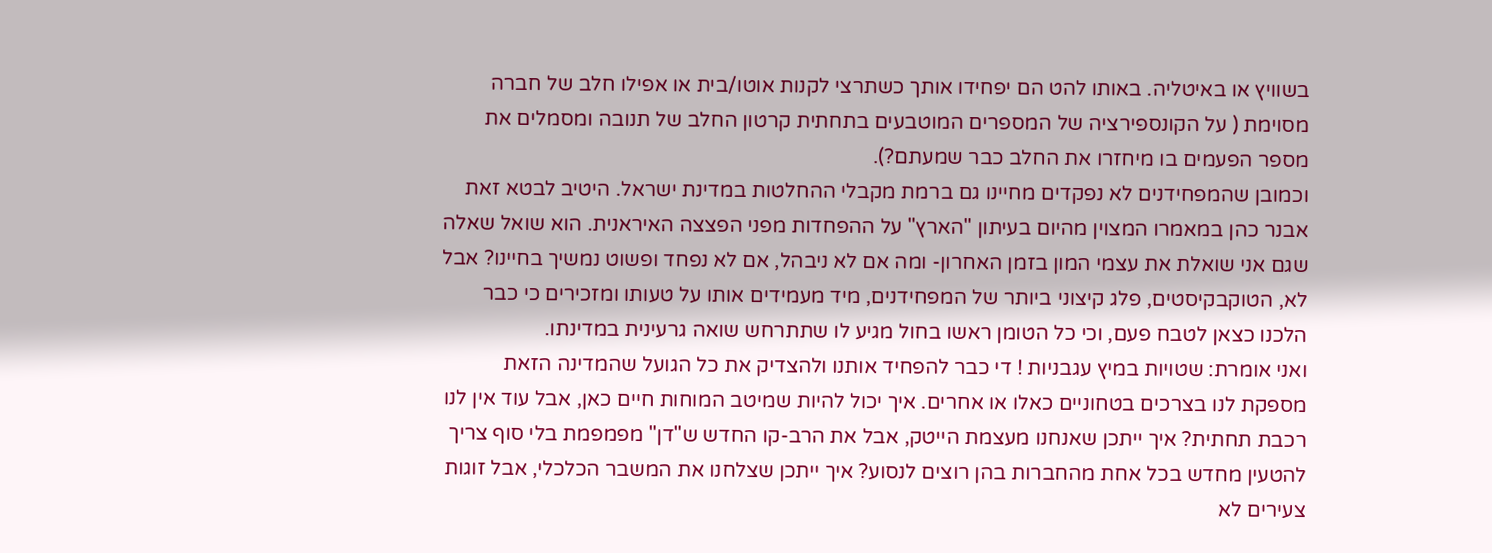בשוויץ או באיטליה. באותו להט הם יפחידו אותך כשתרצי לקנות אוטו/בית או אפילו חלב של חברה מסוימת ( על הקונספירציה של המספרים המוטבעים בתחתית קרטון החלב של תנובה ומסמלים את מספר הפעמים בו מיחזרו את החלב כבר שמעתם?).
וכמובן שהמפחידנים לא נפקדים מחיינו גם ברמת מקבלי ההחלטות במדינת ישראל. היטיב לבטא זאת אבנר כהן במאמרו המצוין מהיום בעיתון "הארץ" על ההפחדות מפני הפצצה האיראנית. הוא שואל שאלה שגם אני שואלת את עצמי המון בזמן האחרון- ומה אם לא ניבהל, אם לא נפחד ופשוט נמשיך בחיינו? אבל לא, הטוקבקיסטים, פלג קיצוני ביותר של המפחידנים, מיד מעמידים אותו על טעותו ומזכירים כי כבר הלכנו כצאן לטבח פעם, וכי כל הטומן ראשו בחול מגיע לו שתתרחש שואה גרעינית במדינתו.
ואני אומרת: שטויות במיץ עגבניות ! די כבר להפחיד אותנו ולהצדיק את כל הגועל שהמדינה הזאת מספקת לנו בצרכים בטחוניים כאלו או אחרים. איך יכול להיות שמיטב המוחות חיים כאן, אבל עוד אין לנו רכבת תחתית? איך ייתכן שאנחנו מעצמת הייטק, אבל את הרב-קו החדש ש"דן" מפמפמת בלי סוף צריך להטעין מחדש בכל אחת מהחברות בהן רוצים לנסוע? איך ייתכן שצלחנו את המשבר הכלכלי, אבל זוגות צעירים לא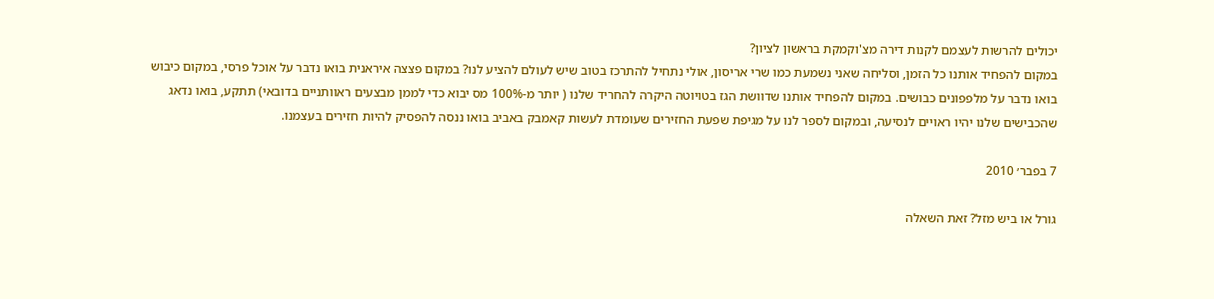יכולים להרשות לעצמם לקנות דירה מצ'וקמקת בראשון לציון?
במקום להפחיד אותנו כל הזמן, וסליחה שאני נשמעת כמו שרי אריסון, אולי נתחיל להתרכז בטוב שיש לעולם להציע לנו? במקום פצצה איראנית בואו נדבר על אוכל פרסי, במקום כיבוש בואו נדבר על מלפפונים כבושים. במקום להפחיד אותנו שדוושת הגז בטויוטה היקרה להחריד שלנו ( יותר מ-100% מס יבוא כדי לממן מבצעים ראוותניים בדובאי) תתקע, בואו נדאג שהכבישים שלנו יהיו ראויים לנסיעה, ובמקום לספר לנו על מגיפת שפעת החזירים שעומדת לעשות קאמבק באביב בואו ננסה להפסיק להיות חזירים בעצמנו.

7 בפבר׳ 2010

גורל או ביש מזל? זאת השאלה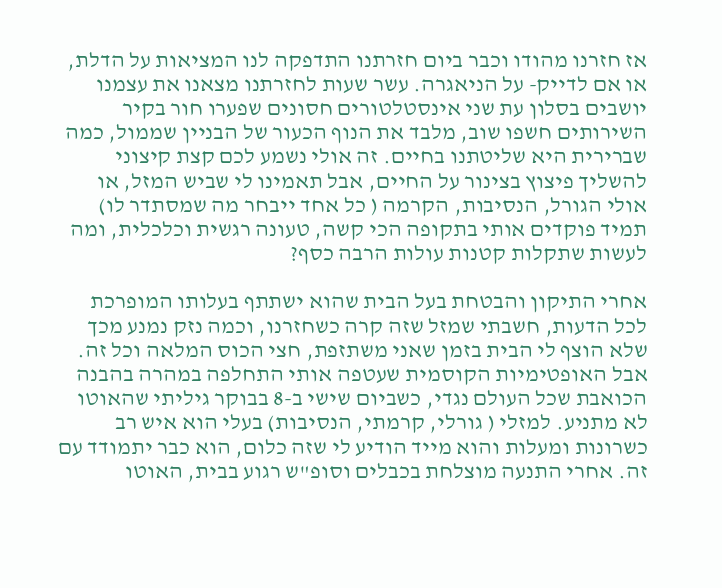אז חזרנו מהודו וכבר ביום חזרתנו התדפקה לנו המציאות על הדלת, או אם לדייק- על הניאגרה. עשר שעות לחזרתנו מצאנו את עצמנו יושבים בסלון עת שני אינסטלטורים חסונים שפערו חור בקיר השירותים חשפו שוב, מלבד את הנוף הכעור של הבניין שממול, כמה שברירית היא שליטתנו בחיים. זה אולי נשמע לכם קצת קיצוני להשליך פיצוץ בצינור על החיים, אבל תאמינו לי שביש המזל, או אולי הגורל, הנסיבות, הקרמה ( כל אחד ייבחר מה שמסתדר לו) תמיד פוקדים אותי בתקופה הכי קשה, טעונה רגשית וכלכלית, ומה לעשות שתקלות קטנות עולות הרבה כסף?

אחרי התיקון והבטחת בעל הבית שהוא ישתתף בעלותו המופרכת לכל הדעות, חשבתי שמזל שזה קרה כשחזרנו, וכמה נזק נמנע מכך שלא הוצף לי הבית בזמן שאני משתזפת, חצי הכוס המלאה וכל זה. אבל האופטימיות הקוסמית שעטפה אותי התחלפה במהרה בהבנה הכואבת שכל העולם נגדי, כשביום שישי ב-8 בבוקר גיליתי שהאוטו לא מתניע. למזלי ( גורלי, קרמתי, הנסיבות) בעלי הוא איש רב כשרונות ומעלות והוא מייד הודיע לי שזה כלום, הוא כבר יתמודד עם זה. אחרי התנעה מוצלחת בכבלים וסופ"ש רגוע בבית, האוטו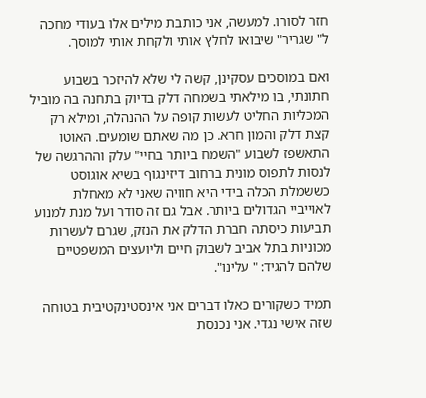חזר לסורו. למעשה, אני כותבת מילים אלו בעודי מחכה ל" שגריר" שיבואו לחלץ אותי ולקחת אותי למוסך.

ואם במוסכים עסקינן, קשה לי שלא להיזכר בשבוע חתונתי, בו מילאתי בשמחה דלק בדיוק בתחנה בה מוביל המכליות החליט לעשות קופה על ההנהלה, ומילא רק קצת דלק והמון חרא. כן מה שאתם שומעים. האוטו התאשפז לשבוע "השמח ביותר בחיי" עלק וההרגשה של לנסות לתפוס מונית ברחוב דיזינגוף בשיא אוגוסט כששמלת הכלה בידי היא חוויה שאני לא מאחלת לאוייביי הגדולים ביותר. אבל גם זה סודר ועל מנת למנוע תביעות כיסתה חברת הדלק את הנזק, שגרם לעשרות מכוניות בתל אביב לשבוק חיים וליועצים המשפטיים שלהם להגיד: " עלינו".

תמיד כשקורים כאלו דברים אני אינסטינקטיבית בטוחה שזה אישי נגדי. אני נכנסת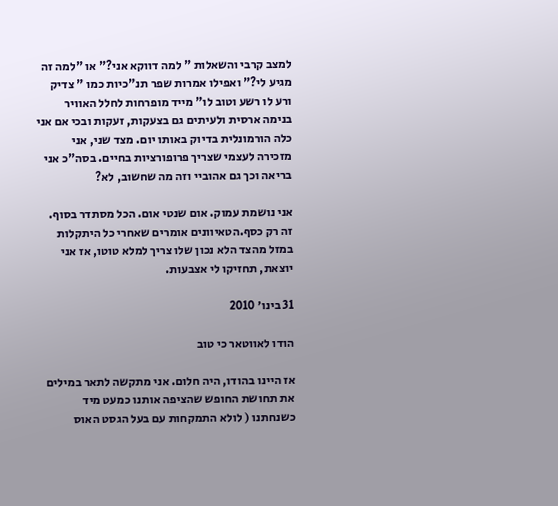למצב קרבי והשאלות " למה דווקא אני?" או "למה זה מגיע לי?" ואפילו אמרות שפר תנ"כיות כמו " צדיק ורע לו רשע וטוב לו" מייד מופרחות לחלל האוויר בנימה ארסית ולעיתים גם בצעקות, זעקות ובכי אם אני כלה הורמונלית בדיוק באותו יום. מצד שני, אני מזכירה לעצמי שצריך פרופורציות בחיים. בסה"כ אני בריאה וכך גם אהוביי וזה מה שחשוב, לא?

אני נושמת עמוק. אום שנטי אום. הכל מסתדר בסוף. זה רק כסף.הטאיוונים אומרים שאחרי כל היתקלות במזל מהצד הלא נכון שלו צריך למלא טוטו, אז אני יוצאת, תחזיקו לי אצבעות.

31 בינו׳ 2010

הודו לאווטאר כי טוב

אז היינו בהודו, היה חלום. אני מתקשה לתאר במילים את תחושת החופש שהציפה אותנו כמעט מיד כשנחתנו ( לולא התמקחות עם בעל הגסט האוס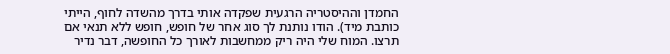החמדן וההיסטריה הרגעית שפקדה אותי בדרך מהשדה לחוף, הייתי כותבת מיד). הודו נותנת לך סוג אחר של חופש, חופש ללא תנאי אם תרצו. המוח שלי היה ריק ממחשבות לאורך כל החופשה, דבר נדיר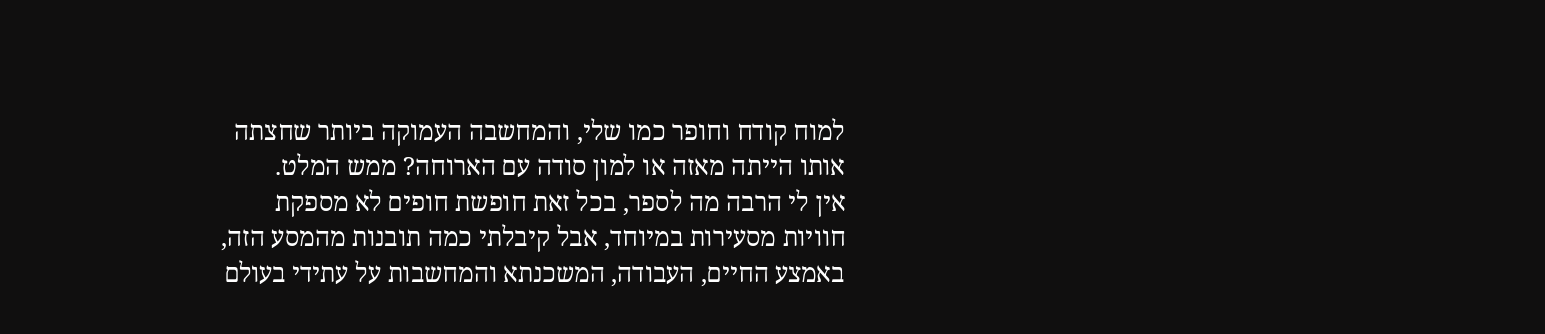למוח קודח וחופר כמו שלי, והמחשבה העמוקה ביותר שחצתה אותו הייתה מאזה או למון סודה עם הארוחה? ממש המלט.
אין לי הרבה מה לספר, בכל זאת חופשת חופים לא מספקת חוויות מסעירות במיוחד, אבל קיבלתי כמה תובנות מהמסע הזה, באמצע החיים, העבודה, המשכנתא והמחשבות על עתידי בעולם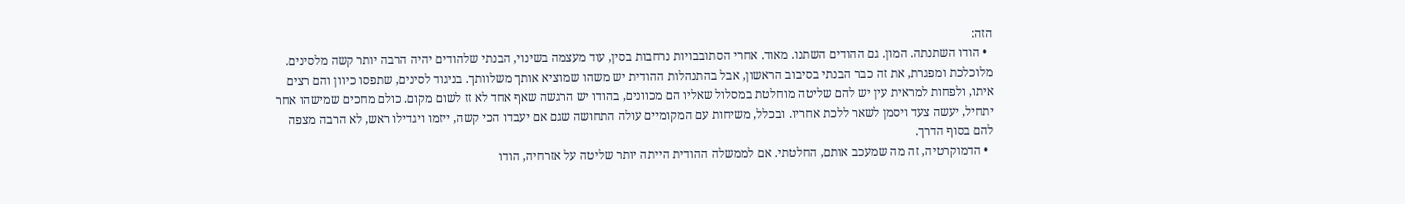הזה:
  • הודו השתנתה. המון. גם ההודים השתנו. מאוד. אחרי הסתובבויות נרחבות בסין, עוד מעצמה בשינוי, הבנתי שלהודים יהיה הרבה יותר קשה מלסינים. מלוכלכת ומפגרת, את זה כבר הבנתי בסיבוב הראשון, אבל בהתנהלות ההודית יש משהו שמוציא אותך משלוותך. בניגוד לסינים, שתפסו כיוון והם רצים איתו, ולפחות למראית עין יש להם שליטה מוחלטת במסלול שאליו הם מכוונים, בהודו יש הרגשה שאף אחד לא זז לשום מקום. כולם מחכים שמישהו אחר יתחיל, יעשה צעד ויסמן לשאר ללכת אחריו. ובכלל, משיחות עם המקומיים עולה התחושה שגם אם יעבדו הכי קשה, ייזמו ויגדילו ראש, לא הרבה מצפה להם בסוף הדרך.
  • הדמוקרטיה, זה מה שמעכב אותם, החלטתי. אם לממשלה ההודית הייתה יותר שליטה על אזרחיה, הודו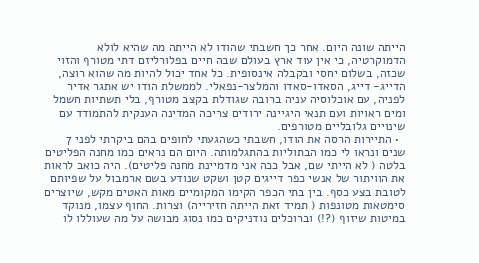הייתה שונה היום. אחר כך חשבתי שהודו לא הייתה מה שהיא לולא הדמוקרטיה, כי אין עוד ארץ בעולם שבה חיים בפלורליזם דתי מטורף והזוי שכזה, בשלום יחסי ובקבלה אינסופית. כל אחד יכול להיות מה שהוא רוצה, הדייג- דייג, הסאדו-סאדו והמלצר-נפאלי. לממשלת הודו יש אתגר אדיר לפניה, עם אוכלוסיה עניה ברובה שגודלת בקצב מטורף, בלי תשתיות חשמל ומים ראויות ועם תנאי היגיינה ירודים צריכה המדינה הענקית להתמודד עם שינויים גלובליים מטורפים.
  • התיירות הרסה את הודו, חשבתי כשהגעתי לחופים בהם ביקרתי לפני 7 שנים ונראו לי כמו הבתוליות בהתגלמותה. היום הם נראים כמו מחנה הפליטים בלטה ( לא הייתי שם, אבל ככה אני מדמיינת מחנה פליטים). היה כואב לראות את הוויתור של אנשי כפר דייגים קטן ושקט שנודע בשם ארמבול על שפיותם לטובת בצע כסף. בין בתי הכפר הקימו המקומיים מאות האטים מקש, שיוצרים סימטאות מטונפות ( תמיד זאת הייתה חזירייה) וצרות. החוף עצמו, מנוקד במיטות שיזוף (?!) וברוכלים נודניקים כמו נסוג מבושה על מה שעוללו לו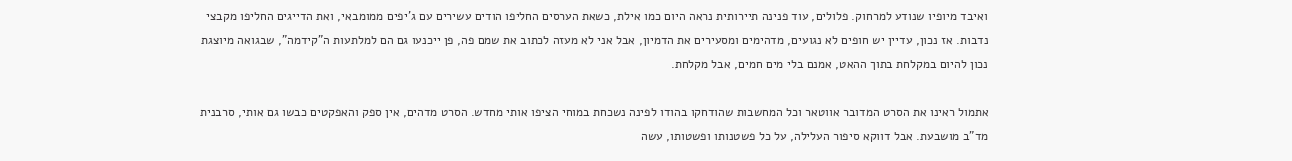ואיבד מיופיו שנודע למרחוק. פלולים, עוד פנינה תיירותית נראה היום כמו אילת, כשאת הערסים החליפו הודים עשירים עם ג'יפים ממומבאי, ואת הדייגים החליפו מקבצי נדבות. אז נכון, עדיין יש חופים לא נגועים, מדהימים ומסעירים את הדמיון, אבל אני לא מעזה לכתוב את שמם פה, פן ייכנעו גם הם למלתעות ה"קידמה", שבגואה מיוצגת נכון להיום במקלחת בתוך ההאט, אמנם בלי מים חמים, אבל מקלחת.

אתמול ראינו את הסרט המדובר אווטאר וכל המחשבות שהודחקו בהודו לפינה נשכחת במוחי הציפו אותי מחדש. הסרט מדהים, אין ספק והאפקטים כבשו גם אותי, סרבנית מד"ב מושבעת. אבל דווקא סיפור העלילה, על כל פשטנותו ופשטותו, עשה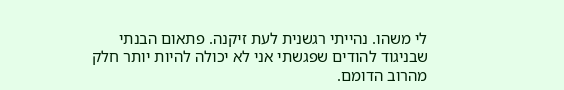לי משהו. נהייתי רגשנית לעת זיקנה. פתאום הבנתי שבניגוד להודים שפגשתי אני לא יכולה להיות יותר חלק מהרוב הדומם.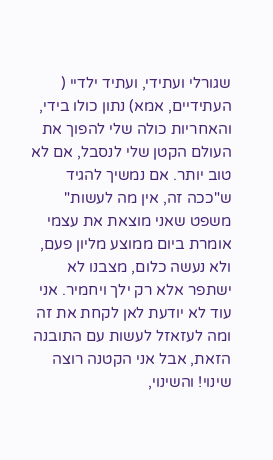שגורלי ועתידי, ועתיד ילדיי ( העתידיים, אמא) נתון כולו בידי, והאחריות כולה שלי להפוך את העולם הקטן שלי לנסבל, אם לא טוב יותר. אם נמשיך להגיד ש"ככה זה, אין מה לעשות" משפט שאני מוצאת את עצמי אומרת ביום ממוצע מליון פעם, ולא נעשה כלום, מצבנו לא ישתפר אלא רק ילך ויחמיר. אני עוד לא יודעת לאן לקחת את זה ומה לעזאזל לעשות עם התובנה הזאת, אבל אני הקטנה רוצה שינוי! והשינוי,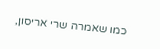כמו שאמרה שרי אריסון,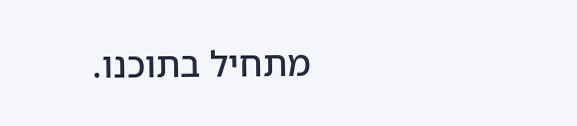מתחיל בתוכנו.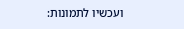ועכשיו לתמונות: